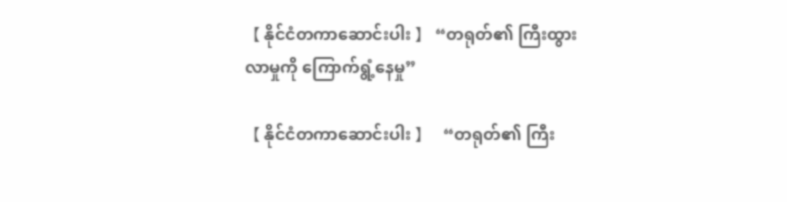【 နိုင်ငံတကာဆောင်းပါး 】 “တရုတ်၏ ကြီးထွားလာမှုကို ကြောက်ရွံ့နေမှု”

【 နိုင်ငံတကာဆောင်းပါး 】   “တရုတ်၏ ကြီး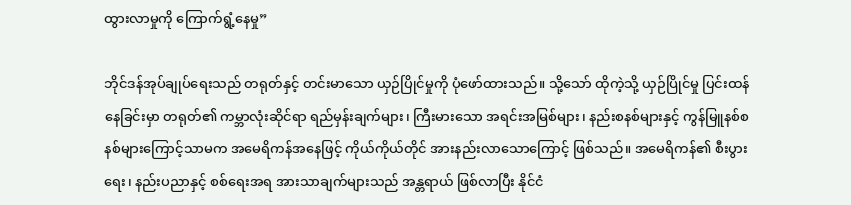ထွားလာမှုကို ကြောက်ရွံ့နေမှု”

ဘိုင်ဒန်အုပ်ချုပ်ရေးသည် တရုတ်နှင့် တင်းမာသော ယှဉ်ပြိုင်မှုကို ပုံဖော်ထားသည်။ သို့သော် ထိုကဲ့သို့ ယှဉ်ပြိုင်မှု ပြင်းထန်နေခြင်းမှာ တရုတ်၏ ကမ္ဘာလုံးဆိုင်ရာ ရည်မှန်းချက်များ၊ ကြီးမားသော အရင်းအမြစ်များ၊ နည်းစနစ်များနှင့် ကွန်မြူနစ်စနစ်များကြောင့်သာမက အမေရိကန်အနေဖြင့် ကိုယ်ကိုယ်တိုင် အားနည်းလာသောကြောင့် ဖြစ်သည်။ အမေရိကန်၏ စီးပွားရေး၊ နည်းပညာနှင့် စစ်ရေးအရ အားသာချက်များသည် အန္တရာယ် ဖြစ်လာပြီး နိုင်ငံ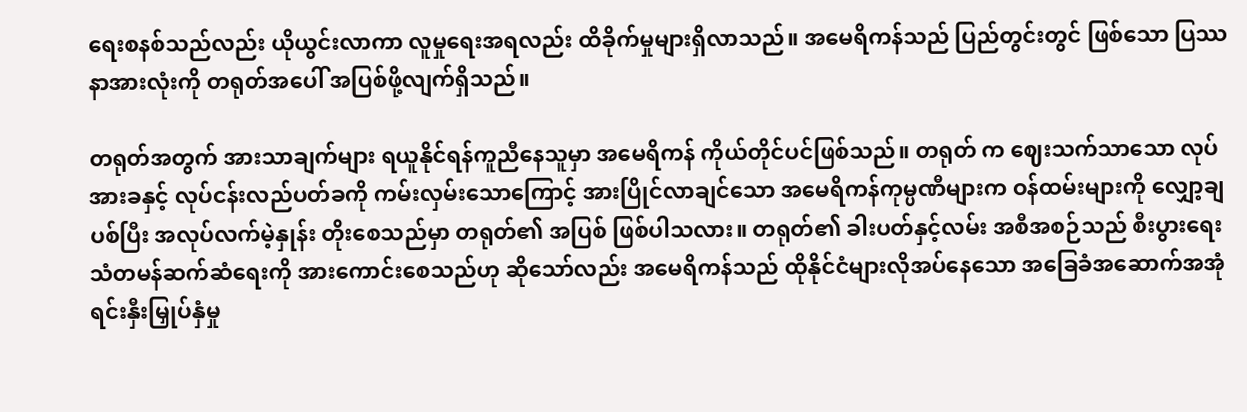ရေးစနစ်သည်လည်း ယိုယွင်းလာကာ လူမှုရေးအရလည်း ထိခိုက်မှုများရှိလာသည်။ အမေရိကန်သည် ပြည်တွင်းတွင် ဖြစ်သော ပြဿနာအားလုံးကို တရုတ်အပေါ် အပြစ်ဖို့လျက်ရှိသည်။

တရုတ်အတွက် အားသာချက်များ ရယူနိုင်ရန်ကူညီနေသူမှာ အမေရိကန် ကိုယ်တိုင်ပင်ဖြစ်သည်။ တရုတ် က ဈေးသက်သာသော လုပ်အားခနှင့် လုပ်ငန်းလည်ပတ်ခကို ကမ်းလှမ်းသောကြောင့် အားပြိုင်လာချင်သော အမေရိကန်ကုမ္ပဏီများက ဝန်ထမ်းများကို လျှော့ချပစ်ပြီး အလုပ်လက်မဲ့နှုန်း တိုးစေသည်မှာ တရုတ်၏ အပြစ် ဖြစ်ပါသလား။ တရုတ်၏ ခါးပတ်နှင့်လမ်း အစီအစဉ်သည် စီးပွားရေး သံတမန်ဆက်ဆံရေးကို အားကောင်းစေသည်ဟု ဆိုသော်လည်း အမေရိကန်သည် ထိုနိုင်ငံများလိုအပ်နေသော အခြေခံအဆောက်အအုံ ရင်းနှီးမြှုပ်နှံမှု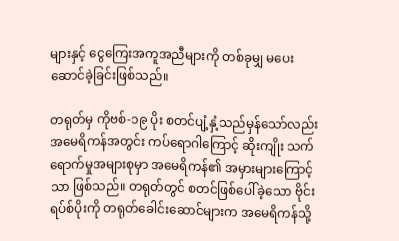များနှင့် ငွေကြေးအကူအညီများကို တစ်ခုမျှ မပေးဆောင်ခဲ့ခြင်းဖြစ်သည်။

တရုတ်မှ ကိုဗစ်-၁၉ ပိုး စတင်ပျံ့နှံ့သည်မှန်သော်လည်း အမေရိကန်အတွင်း ကပ်ရောဂါကြောင့် ဆိုးကျိုး သက်ရောက်မှုအများစုမှာ အမေရိကန်၏ အမှားများကြောင့်သာ ဖြစ်သည်။ တရုတ်တွင် စတင်ဖြစ်ပေါ်ခဲ့သော ဗိုင်းရပ်စ်ပိုးကို တရုတ်ခေါင်းဆောင်များက အမေရိကန်သို့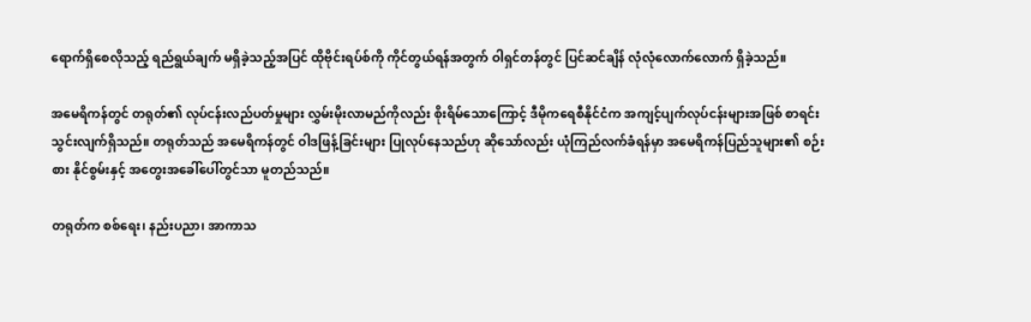ရောက်ရှိစေလိုသည့် ရည်ရွယ်ချက် မရှိခဲ့သည့်အပြင် ထိုဗိုင်းရပ်စ်ကို ကိုင်တွယ်ရန်အတွက် ဝါရှင်တန်တွင် ပြင်ဆင်ချိန် လုံလုံလောက်လောက် ရှိခဲ့သည်။

အမေရိကန်တွင် တရုတ်၏ လုပ်ငန်းလည်ပတ်မှုများ လွှမ်းမိုးလာမည်ကိုလည်း စိုးရိမ်သောကြောင့် ဒီမိုကရေစီနိုင်ငံက အကျင့်ပျက်လုပ်ငန်းများအဖြစ် စာရင်းသွင်းလျက်ရှိသည်။ တရုတ်သည် အမေရိကန်တွင် ဝါဒဖြန့်ခြင်းများ ပြုလုပ်နေသည်ဟု ဆိုသော်လည်း ယုံကြည်လက်ခံရန်မှာ အမေရိကန်ပြည်သူများ၏ စဉ်းစား နိုင်စွမ်းနှင့် အတွေးအခေါ်ပေါ်တွင်သာ မူတည်သည်။

တရုတ်က စစ်ရေး၊ နည်းပညာ၊ အာကာသ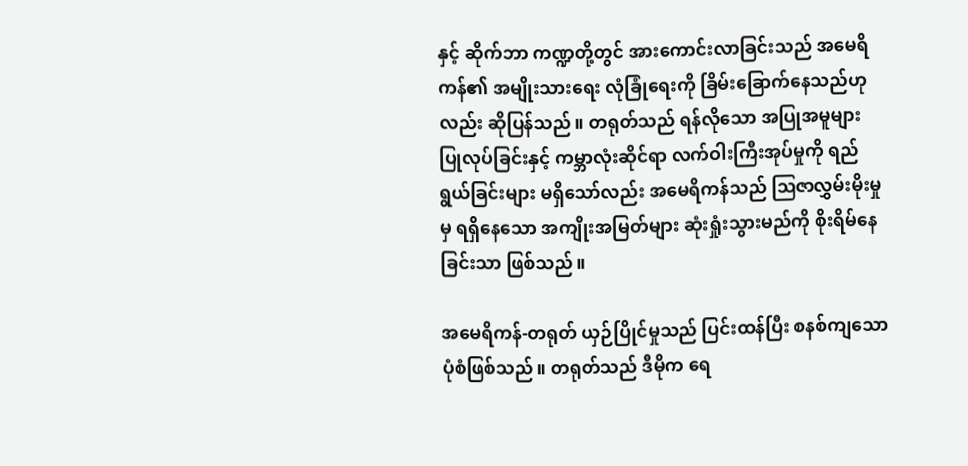နှင့် ဆိုက်ဘာ ကဏ္ဍတို့တွင် အားကောင်းလာခြင်းသည် အမေရိကန်၏ အမျိုးသားရေး လုံခြုံရေးကို ခြိမ်းခြောက်နေသည်ဟုလည်း ဆိုပြန်သည်။ တရုတ်သည် ရန်လိုသော အပြုအမူများ ပြုလုပ်ခြင်းနှင့် ကမ္ဘာလုံးဆိုင်ရာ လက်ဝါးကြီးအုပ်မှုကို ရည်ရွယ်ခြင်းများ မရှိသော်လည်း အမေရိကန်သည် ဩဇာလွှမ်းမိုးမှုမှ ရရှိနေသော အကျိုးအမြတ်များ ဆုံးရှုံးသွားမည်ကို စိုးရိမ်နေခြင်းသာ ဖြစ်သည်။

အမေရိကန်-တရုတ် ယှဉ်ပြိုင်မှုသည် ပြင်းထန်ပြီး စနစ်ကျသော ပုံစံဖြစ်သည်။ တရုတ်သည် ဒီမိုက ရေ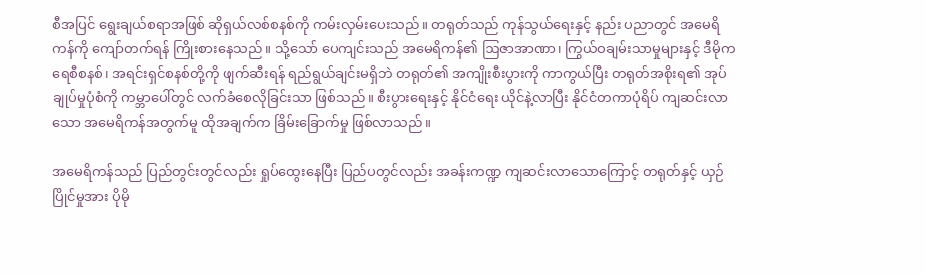စီအပြင် ရွေးချယ်စရာအဖြစ် ဆိုရှယ်လစ်စနစ်ကို ကမ်းလှမ်းပေးသည်။ တရုတ်သည် ကုန်သွယ်ရေးနှင့် နည်း ပညာတွင် အမေရိကန်ကို ကျော်တက်ရန် ကြိုးစားနေသည်။ သို့သော် ပေကျင်းသည် အမေရိကန်၏ ဩဇာအာဏာ၊ ကြွယ်ဝချမ်းသာမှုများနှင့် ဒီမိုကရေစီစနစ်၊ အရင်းရှင်စနစ်တို့ကို ဖျက်ဆီးရန် ရည်ရွယ်ချင်းမရှိဘဲ တရုတ်၏ အကျိုးစီးပွားကို ကာကွယ်ပြီး တရုတ်အစိုးရ၏ အုပ်ချုပ်မှုပုံစံကို ကမ္ဘာပေါ်တွင် လက်ခံစေလိုခြင်းသာ ဖြစ်သည်။ စီးပွားရေးနှင့် နိုင်ငံရေး ယိုင်နဲ့လာပြီး နိုင်ငံတကာပုံရိပ် ကျဆင်းလာသော အမေရိကန်အတွက်မူ ထိုအချက်က ခြိမ်းခြောက်မှု ဖြစ်လာသည်။

အမေရိကန်သည် ပြည်တွင်းတွင်လည်း ရှုပ်ထွေးနေပြီး ပြည်ပတွင်လည်း အခန်းကဏ္ဍ ကျဆင်းလာသောကြောင့် တရုတ်နှင့် ယှဉ်ပြိုင်မှုအား ပိုမို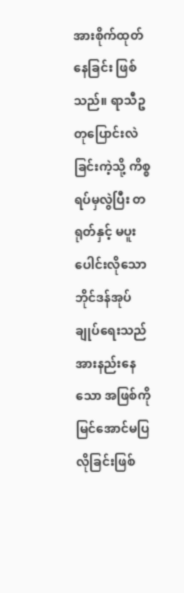အားစိုက်ထုတ်နေခြင်း ဖြစ်သည်။ ရာသီဥတုပြောင်းလဲခြင်းကဲ့သို့ ကိစ္စရပ်မှလွဲပြီး တရုတ်နှင့် မပူးပေါင်းလိုသော ဘိုင်ဒန်အုပ်ချုပ်ရေးသည် အားနည်းနေသော အဖြစ်ကို မြင်အောင်မပြလိုခြင်းဖြစ်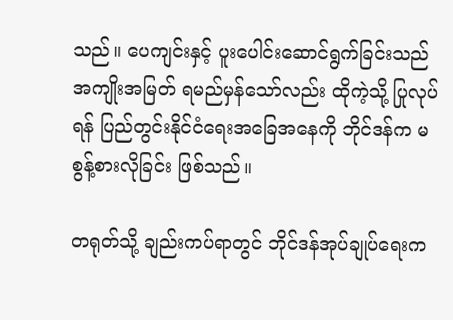သည်။ ပေကျင်းနှင့် ပူးပေါင်းဆောင်ရွက်ခြင်းသည် အကျိုးအမြတ် ရမည်မှန်သော်လည်း ထိုကဲ့သို့ ပြုလုပ်ရန် ပြည်တွင်းနိုင်ငံရေးအခြေအနေကို ဘိုင်ဒန်က မစွန့်စားလိုခြင်း ဖြစ်သည်။

တရုတ်သို့ ချည်းကပ်ရာတွင် ဘိုင်ဒန်အုပ်ချုပ်ရေးက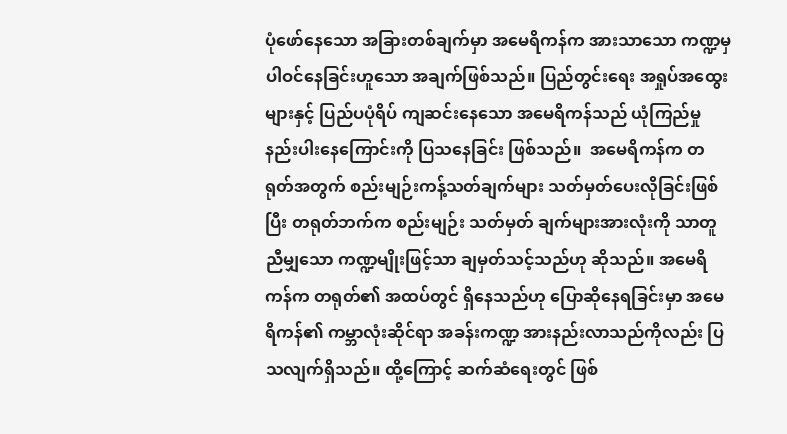ပုံဖော်နေသော အခြားတစ်ချက်မှာ အမေရိကန်က အားသာသော ကဏ္ဍမှ ပါဝင်နေခြင်းဟူသော အချက်ဖြစ်သည်။ ပြည်တွင်းရေး အရှုပ်အထွေးများနှင့် ပြည်ပပုံရိပ် ကျဆင်းနေသော အမေရိကန်သည် ယုံကြည်မှုနည်းပါးနေကြောင်းကို ပြသနေခြင်း ဖြစ်သည်။  အမေရိကန်က တရုတ်အတွက် စည်းမျဉ်းကန့်သတ်ချက်များ သတ်မှတ်ပေးလိုခြင်းဖြစ်ပြီး တရုတ်ဘက်က စည်းမျဉ်း သတ်မှတ် ချက်များအားလုံးကို သာတူညီမျှသော ကဏ္ဍမျိုးဖြင့်သာ ချမှတ်သင့်သည်ဟု ဆိုသည်။ အမေရိကန်က တရုတ်၏ အထပ်တွင် ရှိနေသည်ဟု ပြောဆိုနေရခြင်းမှာ အမေရိကန်၏ ကမ္ဘာလုံးဆိုင်ရာ အခန်းကဏ္ဍ အားနည်းလာသည်ကိုလည်း ပြသလျက်ရှိသည်။ ထို့ကြောင့် ဆက်ဆံရေးတွင် ဖြစ်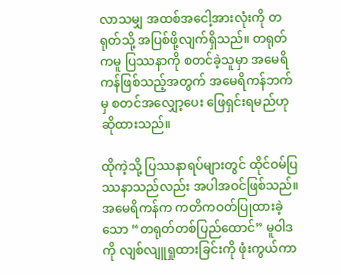လာသမျှ အထစ်အငေါ့အားလုံးကို တရုတ်သို့ အပြစ်ဖို့လျက်ရှိသည်။ တရုတ်ကမူ ပြဿနာကို စတင်ခဲ့သူမှာ အမေရိကန်ဖြစ်သည့်အတွက် အမေရိကန်ဘက်မှ စတင်အလျှော့ပေး ဖြေရှင်းရမည်ဟု ဆိုထားသည်။

ထိုကဲ့သို့ ပြဿနာရပ်များတွင် ထိုင်ဝမ်ပြဿနာသည်လည်း အပါအဝင်ဖြစ်သည်။ အမေရိကန်က ကတိကဝတ်ပြုထားခဲ့သော “တရုတ်တစ်ပြည်ထောင်” မူဝါဒကို လျစ်လျူရှုထားခြင်းကို ဖုံးကွယ်ကာ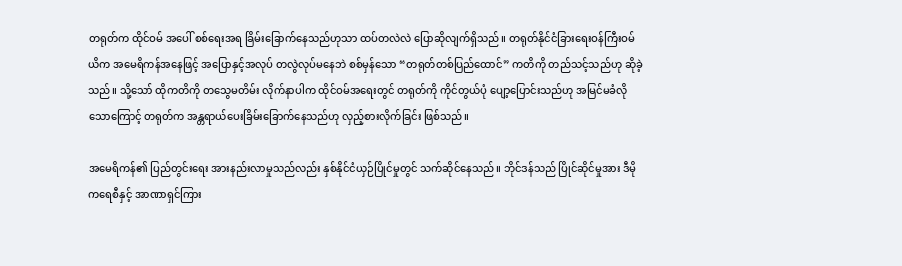တရုတ်က ထိုင်ဝမ် အပေါ် စစ်ရေးအရ ခြိမ်းခြောက်နေသည်ဟုသာ ထပ်တလဲလဲ ပြောဆိုလျက်ရှိသည်။ တရုတ်နိုင်ငံခြားရေးဝန်ကြီးဝမ်ယိက အမေရိကန်အနေဖြင့် အပြောနှင့်အလုပ် တလွဲလုပ်မနေဘဲ စစ်မှန်သော “တရုတ်တစ်ပြည်ထောင်” ကတိကို တည်သင့်သည်ဟု ဆိုခဲ့သည်။ သို့သော် ထိုကတိကို တသွေမတိမ်း လိုက်နာပါက ထိုင်ဝမ်အရေးတွင် တရုတ်ကို ကိုင်တွယ်ပုံ ပျော့ပြောင်းသည်ဟု အမြင်မခံလိုသောကြောင့် တရုတ်က အန္တရာယ်ပေးခြိမ်းခြောက်နေသည်ဟု လှည့်စားလိုက်ခြင်း ဖြစ်သည်။

အမေရိကန်၏ ပြည်တွင်းရေး အားနည်းလာမှုသည်လည်း နှစ်နိုင်ငံယှဉ်ပြိုင်မှုတွင် သက်ဆိုင်နေသည်။ ဘိုင်ဒန်သည် ပြိုင်ဆိုင်မှုအား ဒီမိုကရေစီနှင့် အာဏာရှင်ကြား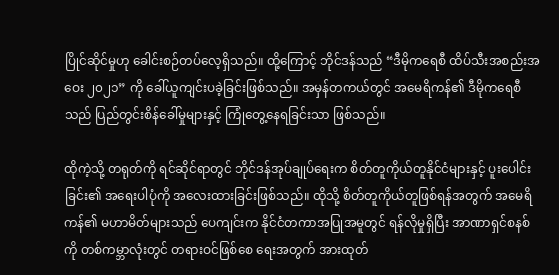ပြိုင်ဆိုင်မှုဟု ခေါင်းစဉ်တပ်လေ့ရှိသည်။ ထို့ကြောင့် ဘိုင်ဒန်သည် “ဒီမိုကရေစီ ထိပ်သီးအစည်းအဝေး ၂၀၂၁” ကို ခေါ်ယူကျင်းပခဲ့ခြင်းဖြစ်သည်။ အမှန်တကယ်တွင် အမေရိကန်၏ ဒီမိုကရေစီသည် ပြည်တွင်းစိန်ခေါ်မှုများနှင့် ကြုံတွေ့နေရခြင်းသာ ဖြစ်သည်။

ထိုကဲ့သို့ တရုတ်ကို ရင်ဆိုင်ရာတွင် ဘိုင်ဒန်အုပ်ချုပ်ရေးက စိတ်တူကိုယ်တူနိုင်ငံများနှင့် ပူးပေါင်းခြင်း၏ အရေးပါပုံကို အလေးထားခြင်းဖြစ်သည်။ ထိုသို့ စိတ်တူကိုယ်တူဖြစ်ရန်အတွက် အမေရိကန်၏ မဟာမိတ်များသည် ပေကျင်းက နိုင်ငံတကာအပြုအမူတွင် ရန်လိုမှုရှိပြီး အာဏာရှင်စနစ်ကို တစ်ကမ္ဘာလုံးတွင် တရားဝင်ဖြစ်စေ ရေးအတွက် အားထုတ်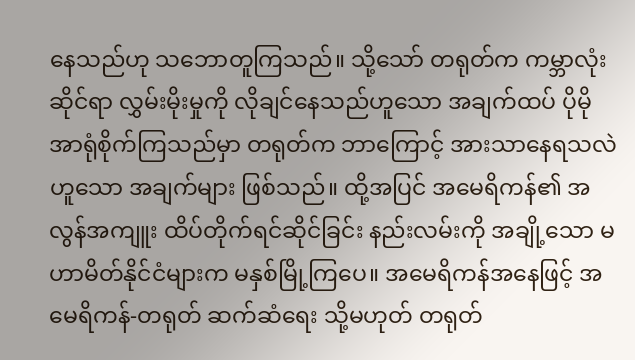နေသည်ဟု သဘောတူကြသည်။ သို့သော် တရုတ်က ကမ္ဘာလုံးဆိုင်ရာ လွှမ်းမိုးမှုကို လိုချင်နေသည်ဟူသော အချက်ထပ် ပိုမို အာရုံစိုက်ကြသည်မှာ တရုတ်က ဘာကြောင့် အားသာနေရသလဲဟူသော အချက်များ ဖြစ်သည်။ ထို့အပြင် အမေရိကန်၏ အလွန်အကျူး ထိပ်တိုက်ရင်ဆိုင်ခြင်း နည်းလမ်းကို အချို့သော မဟာမိတ်နိုင်ငံများက မနှစ်မြို့ကြပေ။ အမေရိကန်အနေဖြင့် အမေရိကန်-တရုတ် ဆက်ဆံရေး သို့မဟုတ် တရုတ်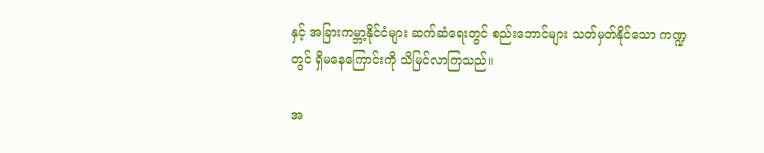နှင့် အခြားကမ္ဘာ့နိုင်ငံများ ဆက်ဆံရေးတွင် စည်းဘောင်များ သတ်မှတ်နိုင်သော ကဏ္ဍတွင် ရှိမနေကြောင်းကို သိမြင်လာကြသည်။

အ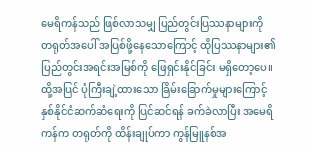မေရိကန်သည် ဖြစ်လာသမျှ ပြည်တွင်းပြဿနာများကို တရုတ်အပေါ် အပြစ်ဖို့နေသောကြောင့် ထိုပြဿနာများ၏ ပြည်တွင်းအရင်းအမြစ်ကို ဖြေရှင်းနိုင်ခြင်း မရှိတော့ပေ။ ထို့အပြင် ပုံကြီးချဲ့ထားသော ခြိမ်းခြောက်မှုများကြောင့် နှစ်နိုင်ငံဆက်ဆံရေးကို ပြင်ဆင်ရန် ခက်ခဲလာပြီး အမေရိကန်က တရုတ်ကို ထိန်းချုပ်ကာ ကွန်မြူနစ်အ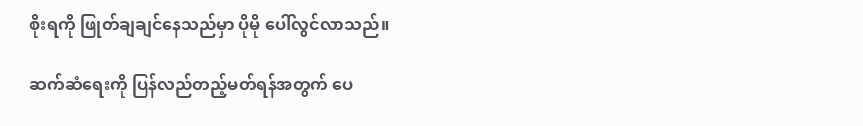စိုးရကို ဖြုတ်ချချင်နေသည်မှာ ပိုမို ပေါ်လွင်လာသည်။

ဆက်ဆံရေးကို ပြန်လည်တည့်မတ်ရန်အတွက် ပေ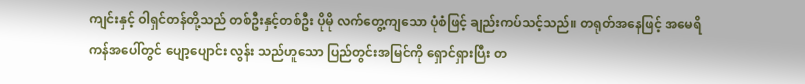ကျင်းနှင့် ဝါရှင်တန်တို့သည် တစ်ဦးနှင့်တစ်ဦး ပိုမို လက်တွေ့ကျသော ပုံစံဖြင့် ချည်းကပ်သင့်သည်။ တရုတ်အနေဖြင့် အမေရိကန်အပေါ်တွင် ပျော့ပျောင်း လွန်း သည်ဟူသော ပြည်တွင်းအမြင်ကို ရှောင်ရှားပြီး တ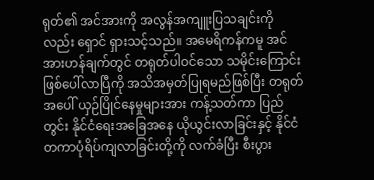ရုတ်၏ အင်အားကို အလွန်အကျူးပြသချင်းကိုလည်း ရှောင် ရှားသင့်သည်။ အမေရိကန်ကမူ အင်အားဟန်ချက်တွင် တရုတ်ပါဝင်သော သမိုင်းကြောင်း ဖြစ်ပေါ်လာပြီကို အသိအမှတ်ပြုရမည်ဖြစ်ပြီး တရုတ်အပေါ် ယှဉ်ပြိုင်နေမှုများအား ကန့်သတ်ကာ ပြည်တွင်း နိုင်ငံရေးအခြေအနေ ယိုယွင်းလာခြင်းနှင့် နိုင်ငံတကာပုံရိပ်ကျလာခြင်းတို့ကို လက်ခံပြီး စီးပွား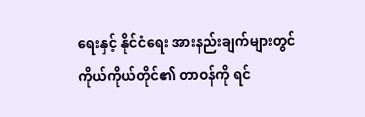ရေးနှင့် နိုင်ငံရေး အားနည်းချက်များတွင် ကိုယ်ကိုယ်တိုင်၏ တာဝန်ကို ရင်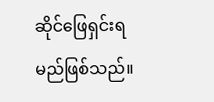ဆိုင်ဖြေရှင်းရမည်ဖြစ်သည်။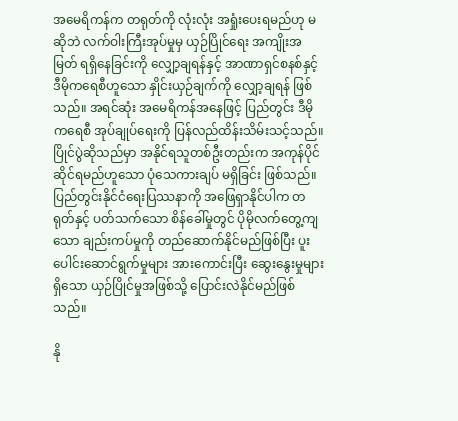အမေရိကန်က တရုတ်ကို လုံးလုံး အရှုံးပေးရမည်ဟု မဆိုဘဲ လက်ဝါးကြီးအုပ်မှုမှ ယှဉ်ပြိုင်ရေး အကျိုးအမြတ် ရရှိနေခြင်းကို လျှော့ချရန်နှင့် အာဏာရှင်စနစ်နှင့် ဒီမိုကရေစီဟူသော နှိုင်းယှဉ်ချက်ကို လျှော့ချရန် ဖြစ်သည်။ အရင်ဆုံး အမေရိကန်အနေဖြင့် ပြည်တွင်း ဒီမိုကရေစီ အုပ်ချုပ်ရေးကို ပြန်လည်ထိန်းသိမ်းသင့်သည်။ ပြိုင်ပွဲဆိုသည်မှာ အနိုင်ရသူတစ်ဦးတည်းက အကုန်ပိုင်ဆိုင်ရမည်ဟူသော ပုံသေကားချပ် မရှိခြင်း ဖြစ်သည်။ ပြည်တွင်းနိုင်ငံရေးပြဿနာကို အဖြေရှာနိုင်ပါက တရုတ်နှင့် ပတ်သက်သော စိန်ခေါ်မှုတွင် ပိုမိုလက်တွေ့ကျသော ချည်းကပ်မှုကို တည်ဆောက်နိုင်မည်ဖြစ်ပြီး ပူးပေါင်းဆောင်ရွက်မှုများ အားကောင်းပြီး ဆွေးနွေးမှုများရှိသော ယှဉ်ပြိုင်မှုအဖြစ်သို့ ပြောင်းလဲနိုင်မည်ဖြစ်သည်။

နို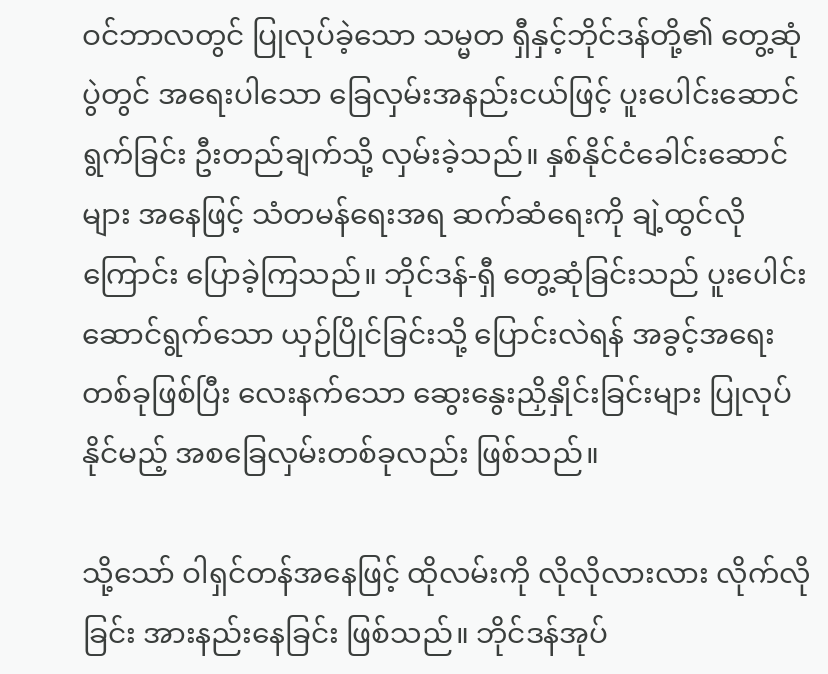ဝင်ဘာလတွင် ပြုလုပ်ခဲ့သော သမ္မတ ရှီနှင့်ဘိုင်ဒန်တို့၏ တွေ့ဆုံပွဲတွင် အရေးပါသော ခြေလှမ်းအနည်းငယ်ဖြင့် ပူးပေါင်းဆောင်ရွက်ခြင်း ဦးတည်ချက်သို့ လှမ်းခဲ့သည်။ နှစ်နိုင်ငံခေါင်းဆောင်များ အနေဖြင့် သံတမန်ရေးအရ ဆက်ဆံရေးကို ချဲ့ထွင်လိုကြောင်း ပြောခဲ့ကြသည်။ ဘိုင်ဒန်-ရှီ တွေ့ဆုံခြင်းသည် ပူးပေါင်းဆောင်ရွက်သော ယှဉ်ပြိုင်ခြင်းသို့ ပြောင်းလဲရန် အခွင့်အရေးတစ်ခုဖြစ်ပြီး လေးနက်သော ဆွေးနွေးညှိနှိုင်းခြင်းများ ပြုလုပ်နိုင်မည့် အစခြေလှမ်းတစ်ခုလည်း ဖြစ်သည်။

သို့သော် ဝါရှင်တန်အနေဖြင့် ထိုလမ်းကို လိုလိုလားလား လိုက်လိုခြင်း အားနည်းနေခြင်း ဖြစ်သည်။ ဘိုင်ဒန်အုပ်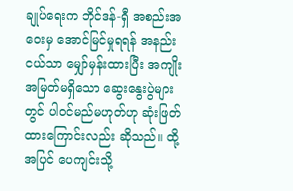ချုပ်ရေးက ဘိုင်ဒန်-ရှီ အစည်းအဝေးမှ အောင်မြင်မှုရရန် အနည်းငယ်သာ မျှော်မှန်းထားပြီး အကျိုးအမြတ်မရှိသော ဆွေးနွေးပွဲများတွင် ပါဝင်မည်မဟုတ်ဟု ဆုံးဖြတ်ထားကြောင်းလည်း ဆိုသည်။ ထို့အပြင် ပေကျင်းသို့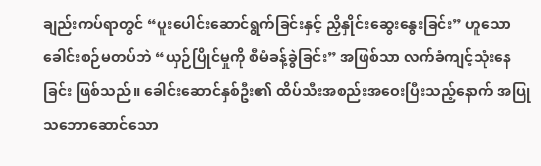ချည်းကပ်ရာတွင် “ပူးပေါင်းဆောင်ရွက်ခြင်းနှင့် ညှိနှိုင်းဆွေးနွေးခြင်း” ဟူသော ခေါင်းစဉ်မတပ်ဘဲ “ယှဉ်ပြိုင်မှုကို စီမံခန့်ခွဲခြင်း” အဖြစ်သာ လက်ခံကျင့်သုံးနေခြင်း ဖြစ်သည်။ ခေါင်းဆောင်နှစ်ဦး၏ ထိပ်သီးအစည်းအဝေးပြီးသည့်နောက် အပြုသဘောဆောင်သော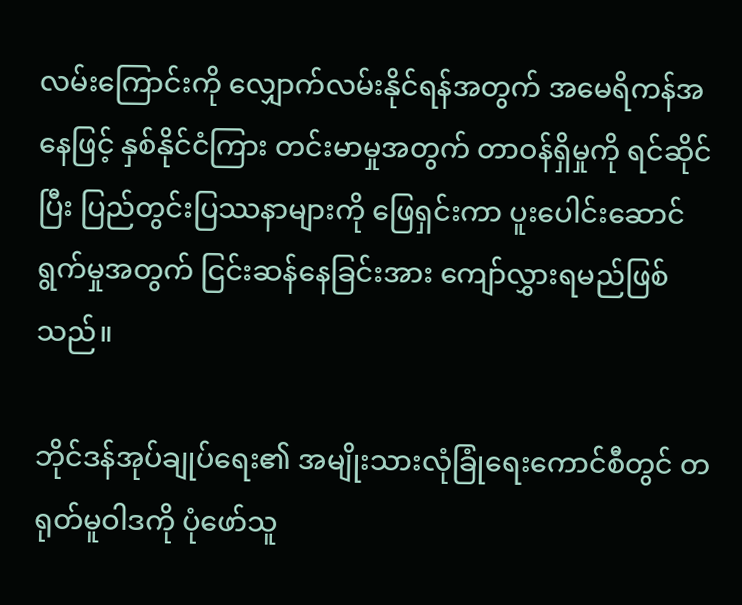လမ်းကြောင်းကို လျှောက်လမ်းနိုင်ရန်အတွက် အမေရိကန်အနေဖြင့် နှစ်နိုင်ငံကြား တင်းမာမှုအတွက် တာဝန်ရှိမှုကို ရင်ဆိုင်ပြီး ပြည်တွင်းပြဿနာများကို ဖြေရှင်းကာ ပူးပေါင်းဆောင်ရွက်မှုအတွက် ငြင်းဆန်နေခြင်းအား ကျော်လွှားရမည်ဖြစ်သည်။

ဘိုင်ဒန်အုပ်ချုပ်ရေး၏ အမျိုးသားလုံခြုံရေးကောင်စီတွင် တရုတ်မူဝါဒကို ပုံဖော်သူ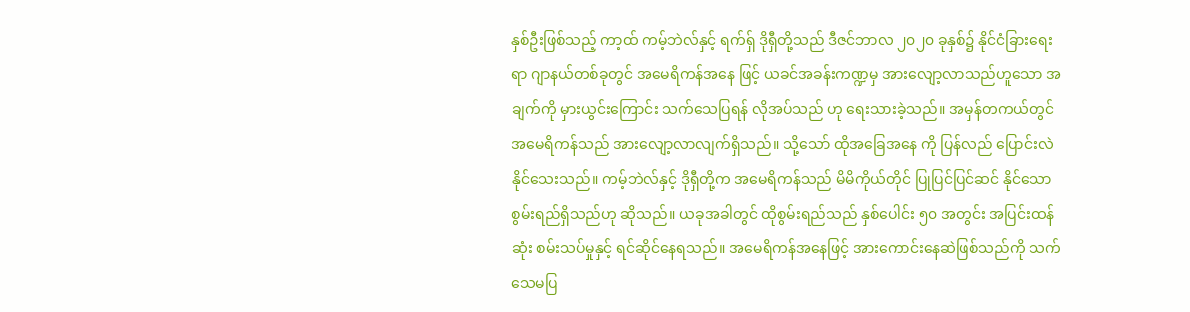နှစ်ဦးဖြစ်သည့် ကာ့ထ် ကမ့်ဘဲလ်နှင့် ရက်ရှ် ဒိုရှီတို့သည် ဒီဇင်ဘာလ ၂၀၂၀ ခုနှစ်၌ နိုင်ငံခြားရေးရာ ဂျာနယ်တစ်ခုတွင် အမေရိကန်အနေ ဖြင့် ယခင်အခန်းကဏ္ဍမှ အားလျော့လာသည်ဟူသော အချက်ကို မှားယွင်းကြောင်း သက်သေပြရန် လိုအပ်သည် ဟု ရေးသားခဲ့သည်။ အမှန်တကယ်တွင် အမေရိကန်သည် အားလျော့လာလျက်ရှိသည်။ သို့သော် ထိုအခြေအနေ ကို ပြန်လည် ပြောင်းလဲနိုင်သေးသည်။ ကမ့်ဘဲလ်နှင့် ဒိုရှီတို့က အမေရိကန်သည် မိမိကိုယ်တိုင် ပြုပြင်ပြင်ဆင် နိုင်သော စွမ်းရည်ရှိသည်ဟု ဆိုသည်။ ယခုအခါတွင် ထိုစွမ်းရည်သည် နှစ်ပေါင်း ၅၀ အတွင်း အပြင်းထန်ဆုံး စမ်းသပ်မှုနှင့် ရင်ဆိုင်နေရသည်။ အမေရိကန်အနေဖြင့် အားကောင်းနေဆဲဖြစ်သည်ကို သက်သေမပြ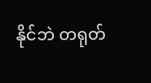နိုင်ဘဲ တရုတ်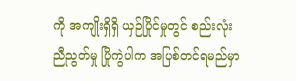ကို အကျိုးရှိရှိ ယှဉ်ပြိုင်မှုတွင် စည်းလုံးညီညွတ်မှု ပြိုကွဲပါက အပြစ်တင်ရမည်မှာ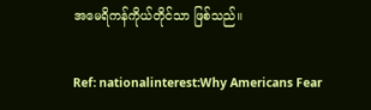အမေရိကန်ကိုယ်တိုင်သာ ဖြစ်သည်။

Ref: nationalinterest:Why Americans Fear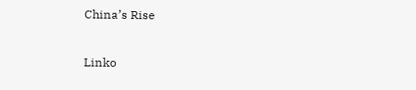China’s Rise

Linko